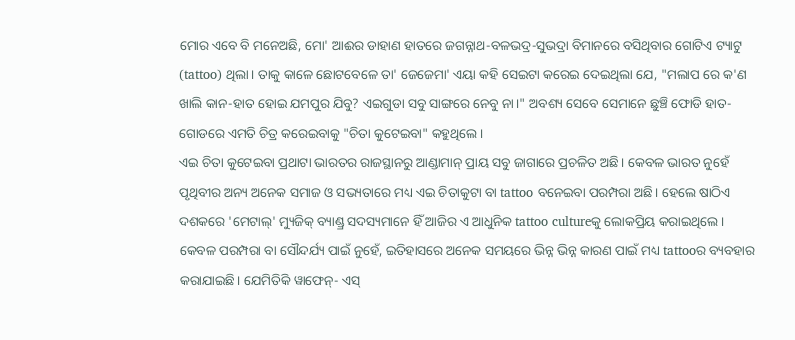ମୋର ଏବେ ବି ମନେଅଛି, ମୋ' ଆଈର ଡାହାଣ ହାତରେ ଜଗନ୍ନାଥ-ବଳଭଦ୍ର-ସୁଭଦ୍ରା ବିମାନରେ ବସିଥିବାର ଗୋଟିଏ ଟ୍ୟାଟୁ (tattoo) ଥିଲା। ତାକୁ କାଳେ ଛୋଟବେଳେ ତା' ଜେଜେମା' ଏୟା କହି ସେଇଟା କରେଇ ଦେଇଥିଲା ଯେ, "ମଲାପ ରେ କ'ଣ ଖାଲି କାନ-ହାତ ହୋଇ ଯମପୁର ଯିବୁ? ଏଇଗୁଡା ସବୁ ସାଙ୍ଗରେ ନେବୁ ନା।" ଅବଶ୍ୟ ସେବେ ସେମାନେ ଛୁଞ୍ଚି ଫୋଡି ହାତ-ଗୋଡରେ ଏମତି ଚିତ୍ର କରେଇବାକୁ "ଚିତା କୁଟେଇବା" କହୁଥିଲେ।
ଏଇ ଚିତା କୁଟେଇବା ପ୍ରଥାଟା ଭାରତର ରାଜସ୍ଥାନରୁ ଆଣ୍ଡାମାନ୍ ପ୍ରାୟ ସବୁ ଜାଗାରେ ପ୍ରଚଳିତ ଅଛି। କେବଳ ଭାରତ ନୁହେଁ ପୃଥିବୀର ଅନ୍ୟ ଅନେକ ସମାଜ ଓ ସଭ୍ୟତାରେ ମଧ୍ୟ ଏଇ ଚିତାକୁଟା ବା tattoo ବନେଇବା ପରମ୍ପରା ଅଛି। ହେଲେ ଷାଠିଏ ଦଶକରେ 'ମେଟାଲ୍' ମ୍ୟୁଜିକ୍ ବ୍ୟାଣ୍ଡ୍ର ସଦସ୍ୟମାନେ ହିଁ ଆଜିର ଏ ଆଧୁନିକ tattoo cultureକୁ ଲୋକପ୍ରିୟ କରାଇଥିଲେ।
କେବଳ ପରମ୍ପରା ବା ସୌନ୍ଦର୍ଯ୍ୟ ପାଇଁ ନୁହେଁ, ଇତିହାସରେ ଅନେକ ସମୟରେ ଭିନ୍ନ ଭିନ୍ନ କାରଣ ପାଇଁ ମଧ୍ୟ tattooର ବ୍ୟବହାର କରାଯାଇଛି। ଯେମିତିକି ୱାଫେନ୍- ଏସ୍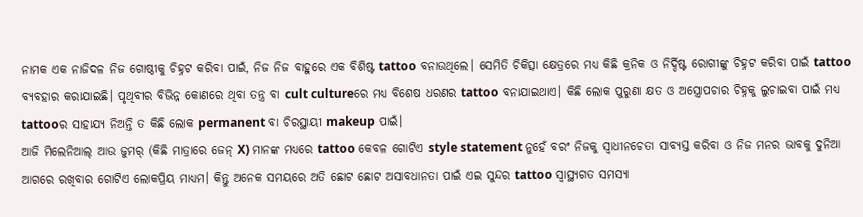ନାମକ ଏକ ନାଜିଦଳ ନିଜ ଗୋଷ୍ଠୀକୁ ଚିହ୍ନଟ କରିବା ପାଇଁ, ନିଜ ନିଜ ବାହୁରେ ଏକ ବିଶିଷ୍ଟ tattoo ବନାଉଥିଲେ। ସେମିତି ଚିକିତ୍ସା କ୍ଷେତ୍ରରେ ମଧ୍ୟ କିଛି କ୍ରନିକ ଓ ନିର୍ଦ୍ଦିଷ୍ଟ ରୋଗୀଙ୍କୁ ଚିହ୍ନଟ କରିବା ପାଇଁ tattoo ବ୍ୟବହାର କରାଯାଇଛି। ପୃଥିବୀର ବିଭିନ୍ନ କୋଣରେ ଥିବା ତନ୍ତ୍ର ବା cult cultureରେ ମଧ୍ୟ ବିଶେଷ ଧରଣର tattoo ବନାଯାଇଥାଏ। କିଛି ଲୋକ ପୁରୁଣା କ୍ଷତ ଓ ଅସ୍ତ୍ରୋପଚାର ଚିହ୍ନକୁ ଲୁଚାଇବା ପାଇଁ ମଧ୍ୟ tattooର ସାହାଯ୍ୟ ନିଅନ୍ତି ତ କିଛି ଲୋକ permanent ବା ଚିରସ୍ଥାୟୀ makeup ପାଇଁ।
ଆଜି ମିଲେନିଆଲ୍ ଆଉ ଜୁମର୍ (କିଛି ମାତ୍ରାରେ ଜେନ୍ X) ମାନଙ୍କ ମଧ୍ୟରେ tattoo କେବଳ ଗୋଟିଏ style statement ନୁହେଁ ବରଂ ନିଜକୁ ସ୍ୱାଧୀନଚେତା ସାବ୍ୟସ୍ତ କରିବା ଓ ନିଜ ମନର ଭାବକୁ ଦୁନିଆ ଆଗରେ ରଖିବାର ଗୋଟିଏ ଲୋକପ୍ରିୟ ମାଧ୍ୟମ। କିନ୍ତୁ ଅନେକ ସମୟରେ ଅତି ଛୋଟ ଛୋଟ ଅସାବଧାନତା ପାଇଁ ଏଇ ସୁନ୍ଦର tattoo ସ୍ୱାସ୍ଥ୍ୟଗତ ସମସ୍ୟା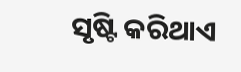ସୃଷ୍ଟି କରିଥାଏ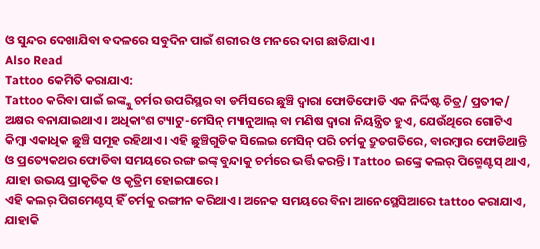ଓ ସୁନ୍ଦର ଦେଖାଯିବା ବଦଳରେ ସବୁଦିନ ପାଇଁ ଶରୀର ଓ ମନରେ ଦାଗ ଛାଡିଯାଏ।
Also Read
Tattoo କେମିତି କରାଯାଏ:
Tattoo କରିବା ପାଇଁ ଇଙ୍କ୍କୁ ଚର୍ମର ଉପରିସ୍ଥର ବା ଡର୍ମିସରେ ଛୁଞ୍ଚି ଦ୍ୱାରା ଫୋଡିଫୋଡି ଏକ ନିର୍ଦ୍ଦିଷ୍ଟ ଚିତ୍ର/ ପ୍ରତୀକ/ ଅକ୍ଷର ବନାଯାଇଥାଏ। ଅଧିକାଂଶ ଟ୍ୟାଟୁ-ମେସିନ୍ ମ୍ୟାନୁଆଲ୍ ବା ମଣିଷ ଦ୍ୱାରା ନିୟନ୍ତ୍ରିତ ହୁଏ, ଯେଉଁଥିରେ ଗୋଟିଏ କିମ୍ବା ଏକାଧିକ ଛୁଞ୍ଚି ସମୂହ ରହିଥାଏ। ଏହି ଛୁଞ୍ଚିଗୁଡିକ ସିଲେଇ ମେସିନ୍ ପରି ଚର୍ମକୁ ଦ୍ରୁତଗତିରେ, ବାରମ୍ବାର ଫୋଡିଥାନ୍ତି ଓ ପ୍ରତ୍ୟେକଥର ଫୋଡିବା ସମୟରେ ରଙ୍ଗ ଇଙ୍କ୍ ବୁନ୍ଦାକୁ ଚର୍ମରେ ଭର୍ତ୍ତି କରନ୍ତି। Tattoo ଇଙ୍କ୍ରେ କଲର୍ ପିଗ୍ମେଣ୍ଟସ୍ ଥାଏ, ଯାହା ଉଭୟ ପ୍ରାକୃତିକ ଓ କୃତ୍ରିମ ହୋଇପାରେ।
ଏହି କଲର୍ ପିଗମେଣ୍ଟସ୍ ହିଁ ଚର୍ମକୁ ରଙ୍ଗୀନ କରିଥାଏ। ଅନେକ ସମୟରେ ବିନା ଆନେସ୍ଥେସିଆରେ tattoo କରାଯାଏ, ଯାହାକି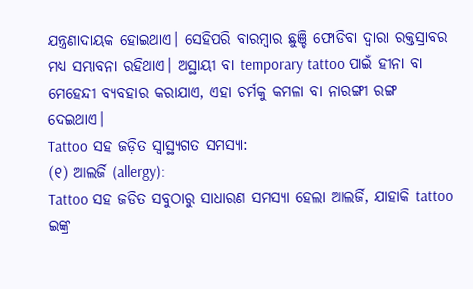ଯନ୍ତ୍ରଣାଦାୟକ ହୋଇଥାଏ। ସେହିପରି ବାରମ୍ବାର ଛୁଞ୍ଚି ଫୋଡିବା ଦ୍ଵାରା ରକ୍ତସ୍ରାବର ମଧ୍ୟ ସମ୍ଭାବନା ରହିଥାଏ। ଅସ୍ଥାୟୀ ବା temporary tattoo ପାଇଁ ହୀନା ବା ମେହେନ୍ଦୀ ବ୍ୟବହାର କରାଯାଏ, ଏହା ଚର୍ମକୁ କମଳା ବା ନାରଙ୍ଗୀ ରଙ୍ଗ ଦେଇଥାଏ।
Tattoo ସହ ଜଡ଼ିତ ସ୍ୱାସ୍ଥ୍ୟଗତ ସମସ୍ୟା:
(୧) ଆଲର୍ଜି (allergy):
Tattoo ସହ ଜଡିତ ସବୁଠାରୁ ସାଧାରଣ ସମସ୍ୟା ହେଲା ଆଲର୍ଜି, ଯାହାକି tattoo ଇଙ୍କ୍ର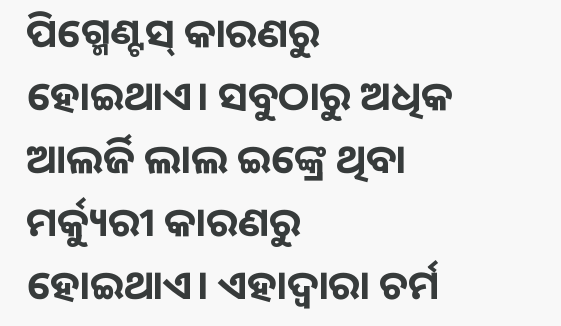ପିଗ୍ମେଣ୍ଟସ୍ କାରଣରୁ ହୋଇଥାଏ। ସବୁଠାରୁ ଅଧିକ ଆଲର୍ଜି ଲାଲ ଇଙ୍କ୍ରେ ଥିବା ମର୍କ୍ୟୁରୀ କାରଣରୁ ହୋଇଥାଏ। ଏହାଦ୍ୱାରା ଚର୍ମ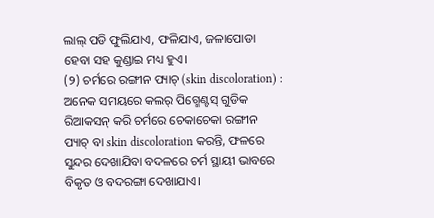ଲାଲ୍ ପଡି ଫୁଲିଯାଏ, ଫଳିଯାଏ, ଜଳାପୋଡା ହେବା ସହ କୁଣ୍ଡାଇ ମଧ୍ୟ ହୁଏ।
(୨) ଚର୍ମରେ ରଙ୍ଗୀନ ପ୍ୟାଚ୍ (skin discoloration) :
ଅନେକ ସମୟରେ କଲର୍ ପିଗ୍ମେଣ୍ଟସ୍ ଗୁଡିକ ରିଆକସନ୍ କରି ଚର୍ମରେ ଚେକାଚେକା ରଙ୍ଗୀନ ପ୍ୟାଚ୍ ବା skin discoloration କରନ୍ତି, ଫଳରେ ସୁନ୍ଦର ଦେଖାଯିବା ବଦଳରେ ଚର୍ମ ସ୍ଥାୟୀ ଭାବରେ ବିକୃତ ଓ ବଦରଙ୍ଗା ଦେଖାଯାଏ।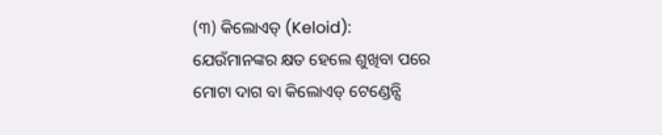(୩) କିଲୋଏଡ୍ (Keloid):
ଯେଉଁମାନଙ୍କର କ୍ଷତ ହେଲେ ଶୁଖିବା ପରେ ମୋଟା ଦାଗ ବା କିଲୋଏଡ୍ ଟେଣ୍ଡେନ୍ସି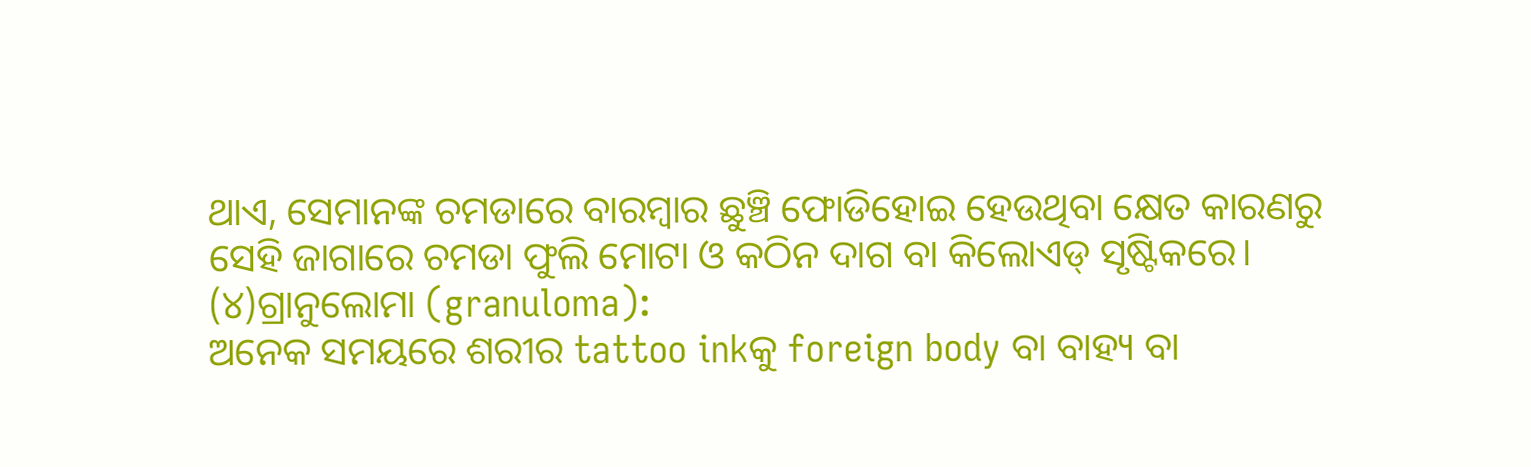ଥାଏ, ସେମାନଙ୍କ ଚମଡାରେ ବାରମ୍ବାର ଛୁଞ୍ଚି ଫୋଡିହୋଇ ହେଉଥିବା କ୍ଷେତ କାରଣରୁ ସେହି ଜାଗାରେ ଚମଡା ଫୁଲି ମୋଟା ଓ କଠିନ ଦାଗ ବା କିଲୋଏଡ୍ ସୃଷ୍ଟିକରେ।
(୪)ଗ୍ରାନୁଲୋମା (granuloma):
ଅନେକ ସମୟରେ ଶରୀର tattoo inkକୁ foreign body ବା ବାହ୍ୟ ବା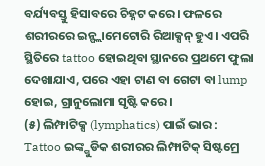ବର୍ଯ୍ୟବସ୍ତୁ ହିସାବରେ ଚିହ୍ନଟ କରେ। ଫଳରେ ଶରୀରରେ ଇନ୍ଫ୍ଲାମେଟୋରି ରିଆକ୍ସନ୍ ହୁଏ। ଏପରି ସ୍ଥିତିରେ tattoo ହୋଇଥିବା ସ୍ଥାନରେ ପ୍ରଥମେ ଫୁଲା ଦେଖାଯାଏ, ପରେ ଏହା ଟାଣ ବା ଗେଟା ବା lump ହୋଇ, ଗ୍ରାନୁଲୋମା ସୃଷ୍ଟି କରେ।
(୫) ଲିମ୍ଫାଟିକ୍ସ (lymphatics) ପାଇଁ ଭାର :
Tattoo ଇଙ୍କ୍ଗୁଡିକ ଶରୀରର ଲିମ୍ଫାଟିକ୍ ସିଷ୍ଟମ୍ରେ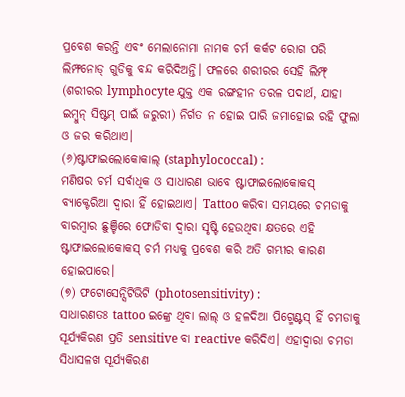ପ୍ରବେଶ କରନ୍ତି ଏବଂ ମେଲାନୋମା ନାମକ ଚର୍ମ କର୍କଟ ରୋଗ ପରି ଲିମ୍ଫନୋଡ୍ ଗୁଡିକୁ ବନ୍ଦ କରିଦିଅନ୍ତି। ଫଳରେ ଶରୀରର ସେହି ଲିମ୍ଫ୍ (ଶରୀରର lymphocyte ଯୁକ୍ତ ଏକ ରଙ୍ଗହୀନ ତରଳ ପଦାର୍ଥ, ଯାହା ଇମ୍ବୁନ୍ ସିଷ୍ଟମ୍ ପାଇଁ ଜରୁରୀ) ନିର୍ଗତ ନ ହୋଇ ପାରି ଜମାହୋଇ ରହି ଫୁଲା ଓ ଜର କରିଥାଏ।
(୬)ଷ୍ଟାଫାଇଲୋକୋକାଲ୍ (staphylococcal) :
ମଣିଷର ଚର୍ମ ସର୍ବାଧିକ ଓ ସାଧାରଣ ଭାବେ ଷ୍ଟାଫାଇଲୋକୋକସ୍ ବ୍ୟାକ୍ଟେରିଆ ଦ୍ୱାରା ହିଁ ହୋଇଥାଏ। Tattoo କରିବା ସମୟରେ ଚମଡାକୁ ବାରମ୍ବାର ଛୁଞ୍ଚିରେ ଫୋଡିବା ଦ୍ୱାରା ସୃଷ୍ଟି ହେଉଥିବା କ୍ଷତରେ ଏହି ଷ୍ଟାଫାଇଲୋକୋକସ୍ ଚର୍ମ ମଧ୍ୟକୁ ପ୍ରବେଶ କରି ଅତି ଗମ୍ଭୀର କାରଣ ହୋଇପାରେ।
(୭) ଫଟୋସେନ୍ସିଟିଭିଟି (photosensitivity) :
ସାଧାରଣତଃ tattoo ଇଙ୍କ୍ରେ ଥିବା ଲାଲ୍ ଓ ହଳଦିଆ ପିଗ୍ମେଣ୍ଟସ୍ ହିଁ ଚମଡାକୁ ସୂର୍ଯ୍ୟକିରଣ ପ୍ରତି sensitive ବା reactive କରିଦିଏ। ଏହାଦ୍ୱାରା ଚମଡା ସିଧାସଳଖ ସୂର୍ଯ୍ୟକିରଣ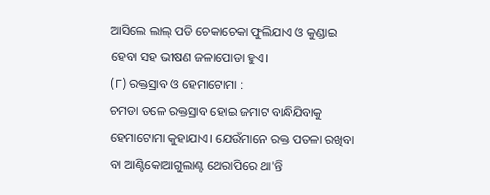ଆସିଲେ ଲାଲ୍ ପଡି ଚେକାଚେକା ଫୁଲିଯାଏ ଓ କୁଣ୍ଡାଇ ହେବା ସହ ଭୀଷଣ ଜଳାପୋଡା ହୁଏ।
(୮) ରକ୍ତସ୍ରାବ ଓ ହେମାଟୋମା :
ଚମଡା ତଳେ ରକ୍ତସ୍ରାବ ହୋଇ ଜମାଟ ବାନ୍ଧିଯିବାକୁ ହେମାଟୋମା କୁହାଯାଏ। ଯେଉଁମାନେ ରକ୍ତ ପତଳା ରଖିବା ବା ଆଣ୍ଟିକୋଆଗୁଲାଣ୍ଟ ଥେରାପିରେ ଥା'ନ୍ତି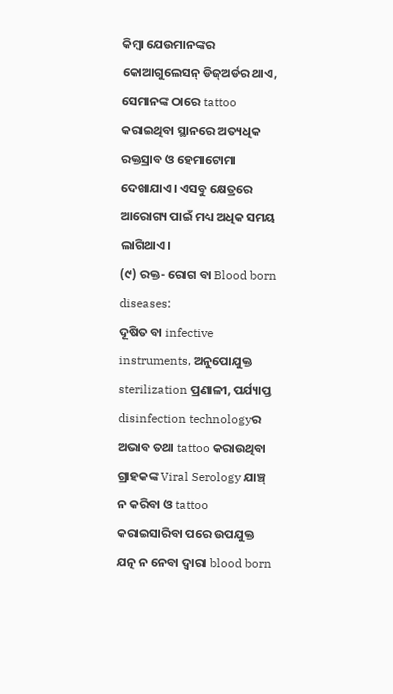କିମ୍ବା ଯେଉମାନଙ୍କର କୋଆଗୁଲେସନ୍ ଡିଜ୍ଅର୍ଡର ଥାଏ, ସେମାନଙ୍କ ଠାରେ tattoo କରାଇଥିବା ସ୍ଥାନରେ ଅତ୍ୟଧିକ ରକ୍ତସ୍ରାବ ଓ ହେମାଟୋମା ଦେଖାଯାଏ। ଏସବୁ କ୍ଷେତ୍ରରେ ଆରୋଗ୍ୟ ପାଇଁ ମଧ୍ୟ ଅଧିକ ସମୟ ଲାଗିଥାଏ।
(୯) ରକ୍ତ- ରୋଗ ବା Blood born diseases:
ଦୂଷିତ ବା infective instruments, ଅନୁପୋଯୁକ୍ତ sterilization ପ୍ରଣାଳୀ, ପର୍ଯ୍ୟାପ୍ତ disinfection technologyର ଅଭାବ ତଥା tattoo କରାଉଥିବା ଗ୍ରାହକଙ୍କ Viral Serology ଯାଞ୍ଚ୍ ନ କରିବା ଓ tattoo କରାଇସାରିବା ପରେ ଉପଯୁକ୍ତ ଯତ୍ନ ନ ନେବା ଦ୍ୱାରା blood born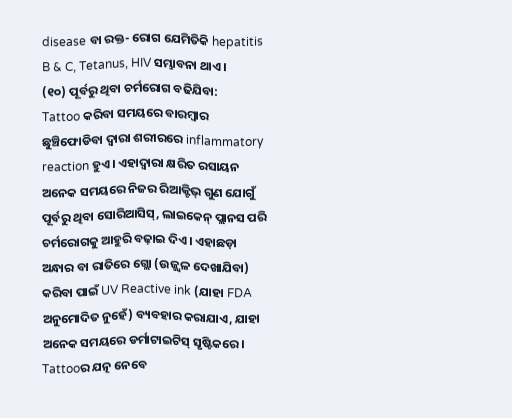disease ବା ରକ୍ତ- ରୋଗ ଯେମିତିକି hepatitis B & C, Tetanus, HIV ସମ୍ଭାବନା ଥାଏ।
(୧୦) ପୂର୍ବରୁ ଥିବା ଚର୍ମରୋଗ ବଢିଯିବା:
Tattoo କରିବା ସମୟରେ ବାରମ୍ବାର ଛୁଞ୍ଚିଫୋଡିବା ଦ୍ୱାରା ଶରୀରରେ inflammatory reaction ହୁଏ। ଏହାଦ୍ୱାରା କ୍ଷରିତ ରସାୟନ ଅନେକ ସମୟରେ ନିଜର ରିଆକ୍ଟିଭ୍ ଗୁଣ ଯୋଗୁଁ ପୂର୍ବରୁ ଥିବା ସୋରିଆସିସ୍, ଲାଇକେନ୍ ପ୍ଲାନସ ପରି ଚର୍ମରୋଗକୁ ଆହୁରି ବଢ଼ାଇ ଦିଏ। ଏହାଛଡ଼ା ଅନ୍ଧାର ବା ରାତିରେ ଗ୍ଲୋ (ଉଜ୍ଜ୍ୱଳ ଦେଖାଯିବା) କରିବା ପାଇଁ UV Reactive ink (ଯାହା FDA ଅନୁମୋଦିତ ନୁହେଁ) ବ୍ୟବହାର କରାଯାଏ, ଯାହା ଅନେକ ସମୟରେ ଡର୍ମାଟାଇଟିସ୍ ସୃଷ୍ଟିକରେ।
Tattooର ଯତ୍ନ ନେବେ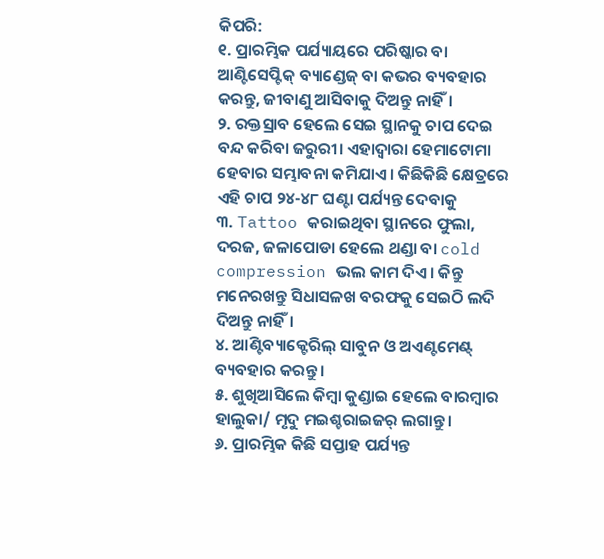କିପରି:
୧. ପ୍ରାରମ୍ଭିକ ପର୍ଯ୍ୟାୟରେ ପରିଷ୍କାର ବା ଆଣ୍ଟିସେପ୍ଟିକ୍ ବ୍ୟାଣ୍ଡେଜ୍ ବା କଭର ବ୍ୟବହାର କରନ୍ତୁ, ଜୀବାଣୁ ଆସିବାକୁ ଦିଅନ୍ତୁ ନାହିଁ।
୨. ରକ୍ତସ୍ରାବ ହେଲେ ସେଇ ସ୍ଥାନକୁ ଚାପ ଦେଇ ବନ୍ଦ କରିବା ଜରୁରୀ। ଏହାଦ୍ୱାରା ହେମାଟୋମା ହେବାର ସମ୍ଭାବନା କମିଯାଏ। କିଛିକିଛି କ୍ଷେତ୍ରରେ ଏହି ଚାପ ୨୪-୪୮ ଘଣ୍ଟା ପର୍ଯ୍ୟନ୍ତ ଦେବାକୁ
୩. Tattoo କରାଇଥିବା ସ୍ଥାନରେ ଫୁଲା, ଦରଜ, ଜଳାପୋଡା ହେଲେ ଥଣ୍ଡା ବା cold compression ଭଲ କାମ ଦିଏ। କିନ୍ତୁ ମନେରଖନ୍ତୁ ସିଧାସଳଖ ବରଫକୁ ସେଇଠି ଲଦି ଦିଅନ୍ତୁ ନାହିଁ।
୪. ଆଣ୍ଟିବ୍ୟାକ୍ଟେରିଲ୍ ସାବୁନ ଓ ଅଏଣ୍ଟମେଣ୍ଟ୍ ବ୍ୟବହାର କରନ୍ତୁ।
୫. ଶୁଖିଆସିଲେ କିମ୍ବା କୁଣ୍ଡାଇ ହେଲେ ବାରମ୍ବାର ହାଲୁକା/ ମୃଦୁ ମଇଶ୍ଚରାଇଜର୍ ଲଗାନ୍ତୁ।
୬. ପ୍ରାରମ୍ଭିକ କିଛି ସପ୍ତାହ ପର୍ଯ୍ୟନ୍ତ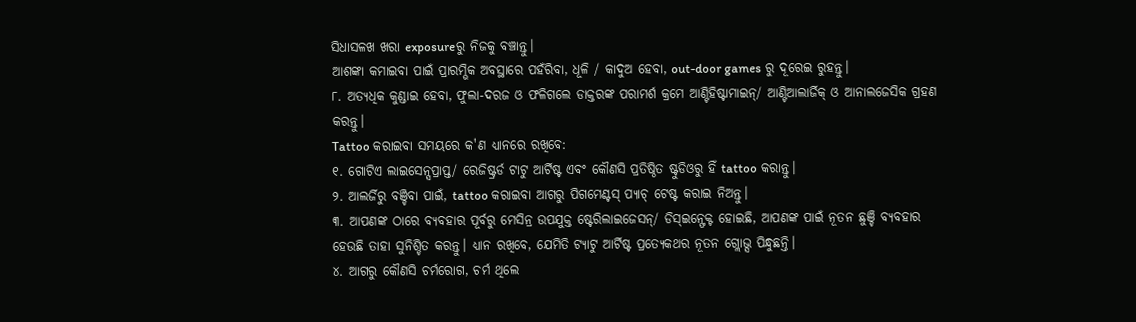ସିଧାସଳଖ ଖରା exposureରୁ ନିଜକୁ ବଞ୍ଚାନ୍ତୁ।
ଆଶଙ୍କା କମାଇବା ପାଇଁ ପ୍ରାରମ୍ଭିକ ଅବସ୍ଥାରେ ପହଁରିବା, ଧୂଳି / କାଦୁଅ ହେବା, out-door games ରୁ ଦୂରେଇ ରୁହନ୍ତୁ।
୮. ଅତ୍ୟଧିକ କୁଣ୍ଡାଇ ହେବା, ଫୁଲା-ଦରଜ ଓ ଫଳିଗଲେ ଡାକ୍ତରଙ୍କ ପରାମର୍ଶ କ୍ରମେ ଆଣ୍ଟିହିଷ୍ଟାମାଇନ୍/ ଆଣ୍ଟିଆଲାର୍ଜିକ୍ ଓ ଆନାଲଜେସିକ ଗ୍ରହଣ କରନ୍ତୁ।
Tattoo କରାଇବା ସମୟରେ କ'ଣ ଧ୍ୟାନରେ ରଖିବେ:
୧. ଗୋଟିଏ ଲାଇସେନ୍ସପ୍ରାପ୍ତ/ ରେଜିଷ୍ଟ୍ରର୍ଡ ଟାଟୁ ଆର୍ଟିଷ୍ଟ ଏବଂ କୌଣସି ପ୍ରତିଷ୍ଠିତ ଷ୍ଟୁଡିଓରୁ ହିଁ tattoo କରାନ୍ତୁ।
୨. ଆଲର୍ଜିରୁ ବଞ୍ଚିବା ପାଇଁ, tattoo କରାଇବା ଆଗରୁ ପିଗମେଣ୍ଟସ୍ ପ୍ୟାଚ୍ ଟେଷ୍ଟ କରାଇ ନିଅନ୍ତୁ।
୩. ଆପଣଙ୍କ ଠାରେ ବ୍ୟବହାର ପୂର୍ବରୁ ମେସିନ୍ର ଉପଯୁକ୍ତ ଷ୍ଟେରିଲାଇଜେସନ୍/ ଡିସ୍ଇନ୍ଫେକ୍ଟ ହୋଇଛି, ଆପଣଙ୍କ ପାଇଁ ନୂତନ ଛୁଞ୍ଚି ବ୍ୟବହାର ହେଉଛି ତାହା ସୁନିଶ୍ଚିତ କରନ୍ତୁ। ଧ୍ୟାନ ରଖିବେ, ଯେମିତି ଟ୍ୟାଟୁ ଆର୍ଟିଷ୍ଟ ପ୍ରତ୍ୟେକଥର ନୂତନ ଗ୍ଲୋଭ୍ସ ପିନ୍ଧୁଛନ୍ତି।
୪. ଆଗରୁ କୌଣସି ଚର୍ମରୋଗ, ଚର୍ମ ଥିଲେ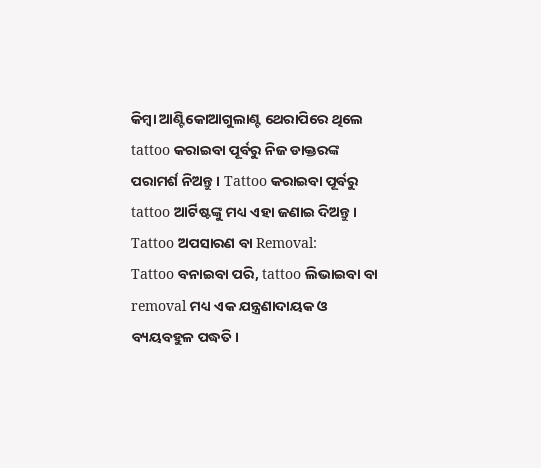କିମ୍ବା ଆଣ୍ଟିକୋଆଗୁଲାଣ୍ଟ ଥେରାପିରେ ଥିଲେ tattoo କରାଇବା ପୂର୍ବରୁ ନିଜ ଡାକ୍ତରଙ୍କ ପରାମର୍ଶ ନିଅନ୍ତୁ। Tattoo କରାଇବା ପୂର୍ବରୁ tattoo ଆର୍ଟିଷ୍ଟଙ୍କୁ ମଧ୍ୟ ଏହା ଜଣାଇ ଦିଅନ୍ତୁ।
Tattoo ଅପସାରଣ ବା Removal:
Tattoo ବନାଇବା ପରି, tattoo ଲିଭାଇବା ବା removal ମଧ୍ୟ ଏକ ଯନ୍ତ୍ରଣାଦାୟକ ଓ ବ୍ୟୟବହୁଳ ପଦ୍ଧତି।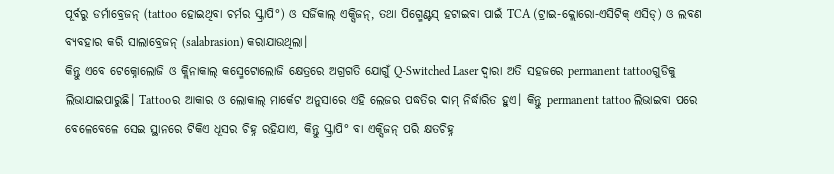ପୂର୍ବରୁ ଡର୍ମାବ୍ରେଜନ୍ (tattoo ହୋଇଥିବା ଚର୍ମର ସ୍କ୍ରାପି°) ଓ ସର୍ଜିକାଲ୍ ଏକ୍ସିଜନ୍, ତଥା ପିଗ୍ମେଣ୍ଟସ୍ ହଟାଇବା ପାଇଁ TCA (ଟ୍ରାଇ-କ୍ଲୋରୋ-ଏସିଟିକ୍ ଏସିଡ୍) ଓ ଲବଣ ବ୍ୟବହାର କରି ସାଲାବ୍ରେଜନ୍ (salabrasion) କରାଯାଉଥିଲା।
କିନ୍ତୁ ଏବେ ଟେକ୍ନୋଲୋଜି ଓ କ୍ଲିନାକାଲ୍ କସ୍ମେଟୋଲୋଜି କ୍ଷେତ୍ରରେ ଅଗ୍ରଗତି ଯୋଗୁଁ Q-Switched Laser ଦ୍ବାରା ଅତି ସହଜରେ permanent tattooଗୁଡିକୁ ଲିଭାଯାଇପାରୁଛି। Tattooର ଆକାର ଓ ଲୋକାଲ୍ ମାର୍କେଟ ଅନୁସାରେ ଏହି ଲେଜର ପଦ୍ଧତିର ଦାମ୍ ନିର୍ଦ୍ଧାରିତ ହୁଏ। କିନ୍ତୁ permanent tattoo ଲିଭାଇବା ପରେ ବେଳେବେଳେ ସେଇ ସ୍ଥାନରେ ଟିକିଏ ଧୂସର ଚିହ୍ନ ରହିଯାଏ, କିନ୍ତୁ ସ୍କ୍ରାପି° ବା ଏକ୍ସିଜନ୍ ପରି କ୍ଷତଚିହ୍ନ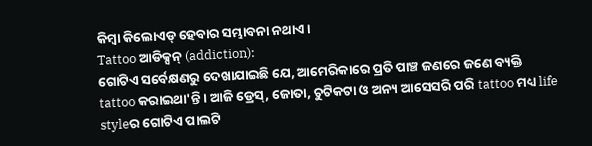କିମ୍ବା କିଲୋଏଡ୍ ହେବାର ସମ୍ଭାବନା ନଥାଏ।
Tattoo ଆଡିକ୍ସନ୍ (addiction):
ଗୋଟିଏ ସର୍ବେକ୍ଷଣରୁ ଦେଖାଯାଇଛି ଯେ, ଆମେରିକାରେ ପ୍ରତି ପାଞ୍ଚ ଜଣରେ ଜଣେ ବ୍ୟକ୍ତି tattoo କରାଇଥା'ନ୍ତି। ଆଜି ଡ୍ରେସ୍, ଜୋତା, ଚୁଟିକଟା ଓ ଅନ୍ୟ ଆସେସରି ପରି tattoo ମଧ୍ୟ life styleର ଗୋଟିଏ ପାଲଟି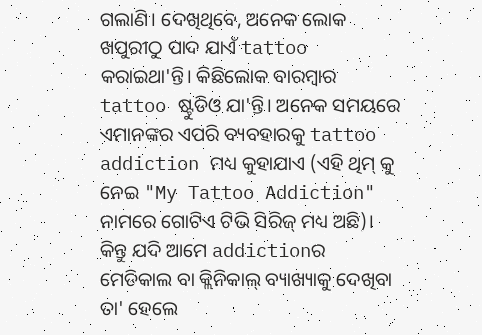ଗଲାଣି। ଦେଖିଥିବେ, ଅନେକ ଲୋକ ଖପୁରୀଠୁ ପାଦ ଯାଏଁ tattoo କରାଇଥା'ନ୍ତି। କିଛିଲୋକ ବାରମ୍ବାର tattoo ଷ୍ଟୁଡିଓ ଯା'ନ୍ତି। ଅନେକ ସମୟରେ ଏମାନଙ୍କର ଏପରି ବ୍ୟବହାରକୁ tattoo addiction ମଧ୍ୟ କୁହାଯାଏ (ଏହି ଥିମ୍ କୁ ନେଇ "My Tattoo Addiction" ନାମରେ ଗୋଟିଏ ଟିଭି ସିରିଜ୍ ମଧ୍ୟ ଅଛି)।
କିନ୍ତୁ ଯଦି ଆମେ addictionର ମେଡିକାଲ ବା କ୍ଲିନିକାଲ୍ ବ୍ୟାଖ୍ୟାକୁ ଦେଖିବା ତା' ହେଲେ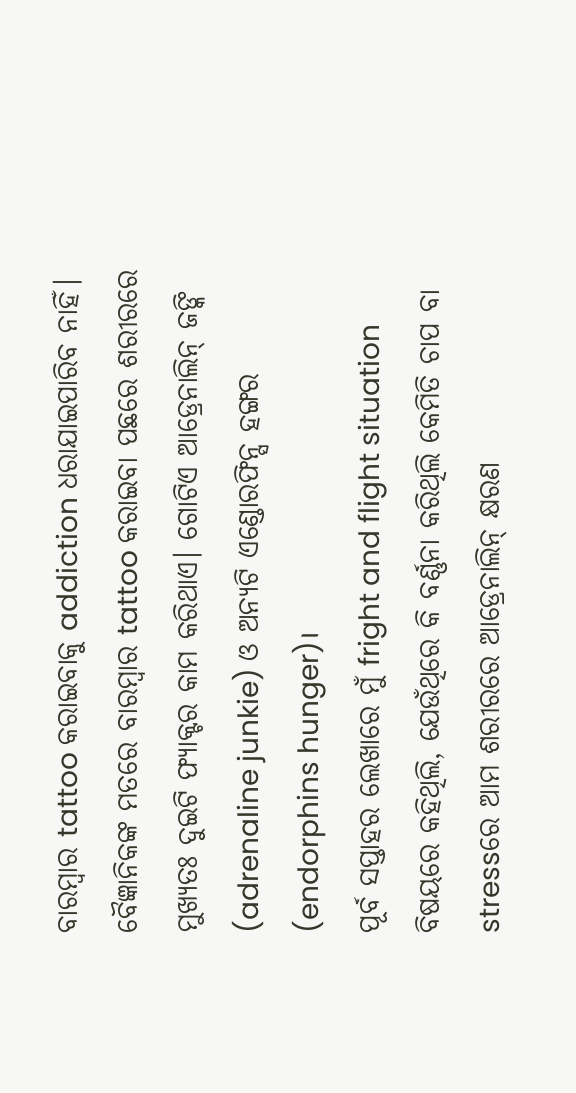ବାରମ୍ବାର tattoo କରାଇବାକୁ addiction ଧରାଯାଇପାରିବ ନାହିଁ। ବୈଜ୍ଞାନିକଙ୍କ ମତରେ ବାରମ୍ବାର tattoo କରାଇବା ପଛରେ ଶରୀରରେ ମୁଖ୍ୟତଃ ଦୁଇଟି ଫ୍ୟାକ୍ଟର କାମ କରିଥାଏ। ଗୋଟିଏ ଆଡ୍ରେନାଲିନ୍ ଜଙ୍କି (adrenaline junkie) ଓ ଅନ୍ୟଟି ଏଣ୍ଡୋରଫିନ୍ସ ହଙ୍ଗର (endorphins hunger)।
ପୂର୍ବ ସପ୍ତାହର ଲେଖାରେ ମୁଁ fright and flight situation ବିଷୟରେ କହିଥିଲି, ଯେଉଁଥିରେ କି ବର୍ଣ୍ଣନା କରିଥିଲି କେମିତି ଚାପ ବା stressରେ ଆମ ଶରୀରରେ ଆଡ୍ରେନାଲିନ୍ କ୍ଷରଣ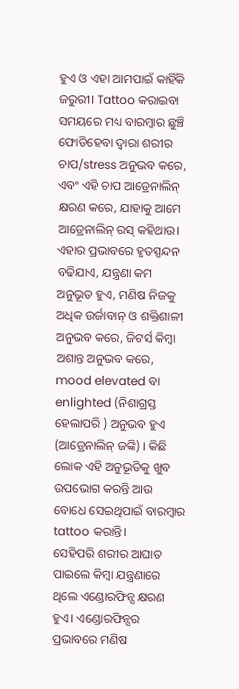ହୁଏ ଓ ଏହା ଆମପାଇଁ କାହିଁକି ଜରୁରୀ। Tattoo କରାଇବା ସମୟରେ ମଧ୍ୟ ବାରମ୍ବାର ଛୁଞ୍ଚି ଫୋଡିହେବା ଦ୍ବାରା ଶରୀର ଚାପ/stress ଅନୁଭବ କରେ, ଏବଂ ଏହି ଚାପ ଆଡ୍ରେନାଲିନ୍ କ୍ଷରଣ କରେ, ଯାହାକୁ ଆମେ ଆଡ୍ରେନାଲିନ୍ ରସ୍ କହିଥାଉ।
ଏହାର ପ୍ରଭାବରେ ହୃତସ୍ପନ୍ଦନ ବଢିଯାଏ, ଯନ୍ତ୍ରଣା କମ ଅନୁଭୂତ ହୁଏ, ମଣିଷ ନିଜକୁ ଅଧିକ ଉର୍ଜାବାନ୍ ଓ ଶକ୍ତିଶାଳୀ ଅନୁଭବ କରେ, ଜିଟର୍ସ କିମ୍ବା ଅଶାନ୍ତ ଅନୁଭବ କରେ, mood elevated ବା enlighted (ନିଶାଗ୍ରସ୍ତ ହେଲାପରି ) ଅନୁଭବ ହୁଏ (ଆଡ୍ରେନାଲିନ୍ ଜଙ୍କି) । କିଛି ଲୋକ ଏହି ଅନୁଭୂତିକୁ ଖୁବ ଉପଭୋଗ କରନ୍ତି ଆଉ ବୋଧେ ସେଇଥିପାଇଁ ବାରମ୍ବାର tattoo କରାନ୍ତି।
ସେହିପରି ଶରୀର ଆଘାତ ପାଇଲେ କିମ୍ବା ଯନ୍ତ୍ରଣାରେ ଥିଲେ ଏଣ୍ଡୋରଫିନ୍ସ କ୍ଷରଣ ହୁଏ। ଏଣ୍ଡୋରଫିନ୍ସର ପ୍ରଭାବରେ ମଣିଷ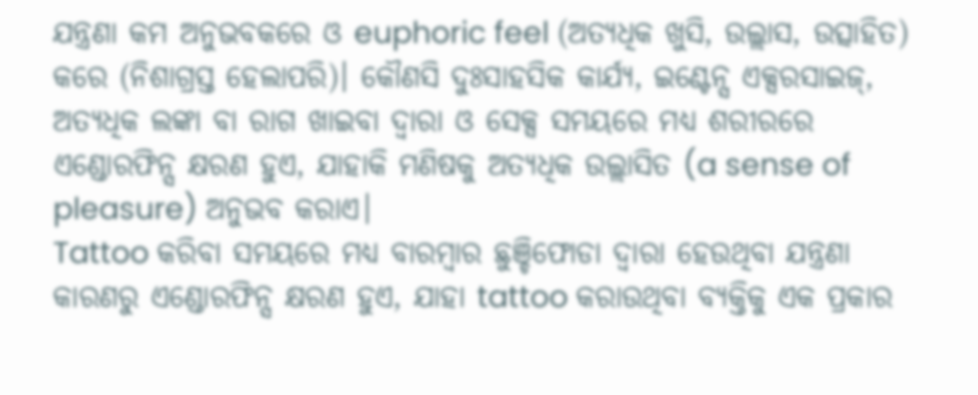ଯନ୍ତ୍ରଣା କମ ଅନୁଭବକରେ ଓ euphoric feel (ଅତ୍ୟଧିକ ଖୁସି, ଉଲ୍ଲାସ, ଉତ୍ସାହିତ) କରେ (ନିଶାଗ୍ରସ୍ତ ହେଲାପରି)। କୌଣସି ଦୁଃସାହସିକ କାର୍ଯ୍ୟ, ଇଣ୍ଟେନ୍ସ ଏକ୍ସରସାଇଜ୍, ଅତ୍ୟଧିକ ଲଙ୍କା ବା ରାଗ ଖାଇବା ଦ୍ୱାରା ଓ ସେକ୍ସ ସମୟରେ ମଧ୍ୟ ଶରୀରରେ ଏଣ୍ଡୋରଫିନ୍ସ କ୍ଷରଣ ହୁଏ, ଯାହାକି ମଣିଷକୁ ଅତ୍ୟଧିକ ଉଲ୍ଲାସିତ (a sense of pleasure) ଅନୁଭବ କରାଏ।
Tattoo କରିବା ସମୟରେ ମଧ୍ୟ ବାରମ୍ବାର ଛୁଞ୍ଚିଫୋଡା ଦ୍ୱାରା ହେଉଥିବା ଯନ୍ତ୍ରଣା କାରଣରୁ ଏଣ୍ଡୋରଫିନ୍ସ କ୍ଷରଣ ହୁଏ, ଯାହା tattoo କରାଉଥିବା ବ୍ୟକ୍ତିକୁ ଏକ ପ୍ରକାର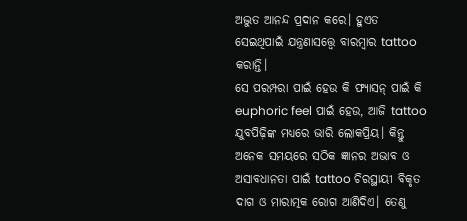ଅଦ୍ଭୁତ ଆନନ୍ଦ ପ୍ରଦାନ କରେ। ହୁଏତ ସେଇଥିପାଇଁ ଯନ୍ତ୍ରଣାସତ୍ତ୍ୱେ ବାରମ୍ବାର tattoo କରାନ୍ତି।
ସେ ପରମ୍ପରା ପାଇଁ ହେଉ କି ଫ୍ୟାସନ୍ ପାଇଁ କି euphoric feel ପାଇଁ ହେଉ, ଆଜି tattoo ଯୁବପିଢ଼ିଙ୍କ ମଧ୍ୟରେ ଭାରି ଲୋକପ୍ରିୟ। କିନ୍ତୁ ଅନେକ ସମୟରେ ସଠିକ ଜ୍ଞାନର ଅଭାବ ଓ ଅସାବଧାନତା ପାଇଁ tattoo ଚିରସ୍ଥାୟୀ ବିକୃତ ଦାଗ ଓ ମାରାତ୍ମକ ରୋଗ ଆଣିଦିଏ। ତେଣୁ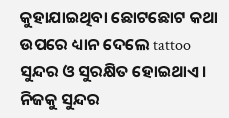କୁହାଯାଇଥିବା ଛୋଟଛୋଟ କଥା ଉପରେ ଧ୍ୟାନ ଦେଲେ tattoo ସୁନ୍ଦର ଓ ସୁରକ୍ଷିତ ହୋଇଥାଏ। ନିଜକୁ ସୁନ୍ଦର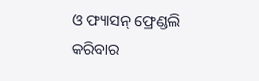ଓ ଫ୍ୟାସନ୍ ଫ୍ରେଣ୍ଡଲି କରିବାର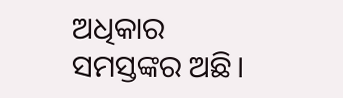ଅଧିକାର ସମସ୍ତଙ୍କର ଅଛି।